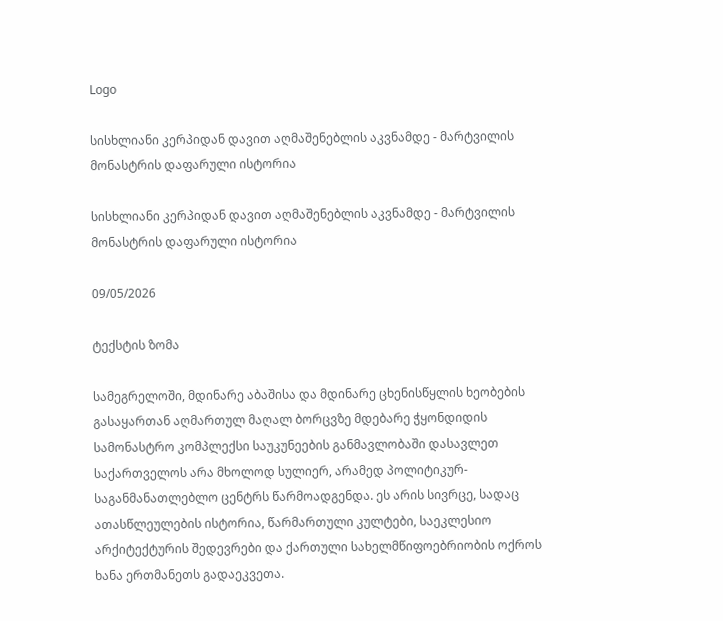Logo

სისხლიანი კერპიდან დავით აღმაშენებლის აკვნამდე - მარტვილის მონასტრის დაფარული ისტორია

სისხლიანი კერპიდან დავით აღმაშენებლის აკვნამდე - მარტვილის მონასტრის დაფარული ისტორია

09/05/2026

ტექსტის ზომა

სამეგრელოში, მდინარე აბაშისა და მდინარე ცხენისწყლის ხეობების გასაყართან აღმართულ მაღალ ბორცვზე მდებარე ჭყონდიდის სამონასტრო კომპლექსი საუკუნეების განმავლობაში დასავლეთ საქართველოს არა მხოლოდ სულიერ, არამედ პოლიტიკურ-საგანმანათლებლო ცენტრს წარმოადგენდა. ეს არის სივრცე, სადაც ათასწლეულების ისტორია, წარმართული კულტები, საეკლესიო არქიტექტურის შედევრები და ქართული სახელმწიფოებრიობის ოქროს ხანა ერთმანეთს გადაეკვეთა.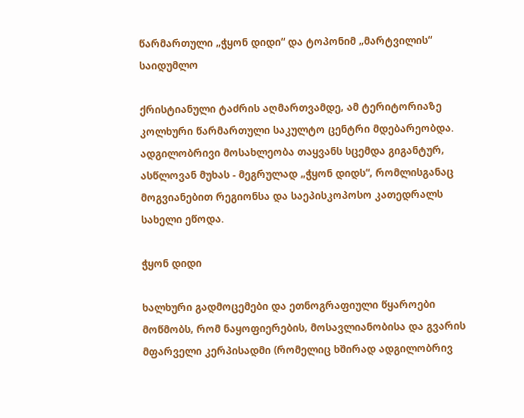წარმართული „ჭყონ დიდი“ და ტოპონიმ „მარტვილის“ საიდუმლო

ქრისტიანული ტაძრის აღმართვამდე, ამ ტერიტორიაზე კოლხური წარმართული საკულტო ცენტრი მდებარეობდა. ადგილობრივი მოსახლეობა თაყვანს სცემდა გიგანტურ, ასწლოვან მუხას - მეგრულად „ჭყონ დიდს“, რომლისგანაც მოგვიანებით რეგიონსა და საეპისკოპოსო კათედრალს სახელი ეწოდა.

ჭყონ დიდი

ხალხური გადმოცემები და ეთნოგრაფიული წყაროები მოწმობს, რომ ნაყოფიერების, მოსავლიანობისა და გვარის მფარველი კერპისადმი (რომელიც ხშირად ადგილობრივ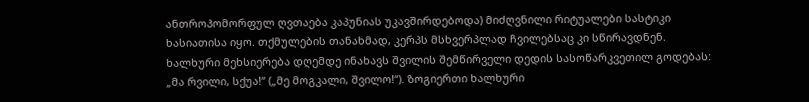ანთროპომორფულ ღვთაება კაპუნიას უკავშირდებოდა) მიძღვნილი რიტუალები სასტიკი ხასიათისა იყო. თქმულების თანახმად, კერპს მსხვერპლად ჩვილებსაც კი სწირავდნენ. ხალხური მეხსიერება დღემდე ინახავს შვილის შემწირველი დედის სასოწარკვეთილ გოდებას: „მა რვილი, სქუა!“ („მე მოგკალი, შვილო!“). ზოგიერთი ხალხური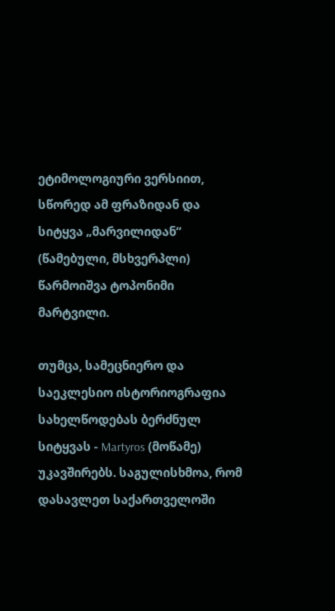ეტიმოლოგიური ვერსიით, სწორედ ამ ფრაზიდან და სიტყვა „მარვილიდან“ (წამებული, მსხვერპლი) წარმოიშვა ტოპონიმი მარტვილი.

თუმცა, სამეცნიერო და საეკლესიო ისტორიოგრაფია სახელწოდებას ბერძნულ სიტყვას - Martyros (მოწამე) უკავშირებს. საგულისხმოა, რომ დასავლეთ საქართველოში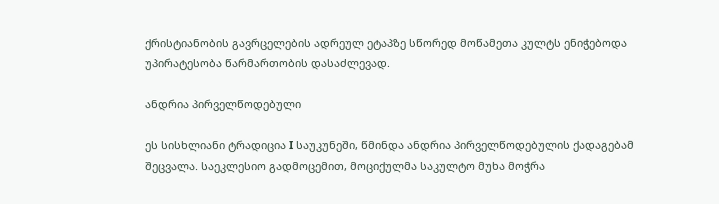ქრისტიანობის გავრცელების ადრეულ ეტაპზე სწორედ მოწამეთა კულტს ენიჭებოდა უპირატესობა წარმართობის დასაძლევად.

ანდრია პირველწოდებული

ეს სისხლიანი ტრადიცია I საუკუნეში, წმინდა ანდრია პირველწოდებულის ქადაგებამ შეცვალა. საეკლესიო გადმოცემით, მოციქულმა საკულტო მუხა მოჭრა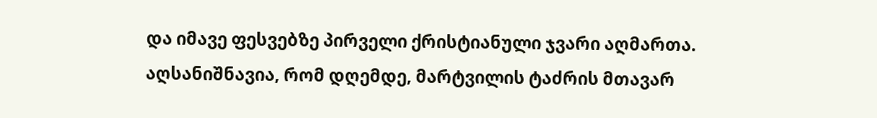და იმავე ფესვებზე პირველი ქრისტიანული ჯვარი აღმართა. აღსანიშნავია, რომ დღემდე, მარტვილის ტაძრის მთავარ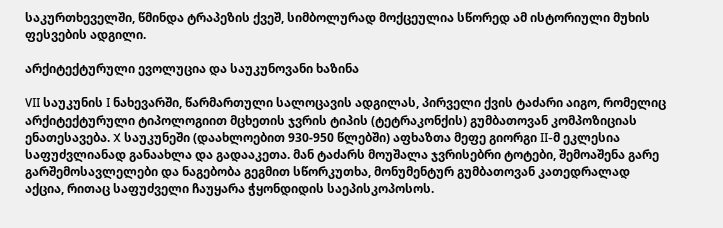საკურთხეველში, წმინდა ტრაპეზის ქვეშ, სიმბოლურად მოქცეულია სწორედ ამ ისტორიული მუხის ფესვების ადგილი.

არქიტექტურული ევოლუცია და საუკუნოვანი ხაზინა

VII საუკუნის I ნახევარში, წარმართული სალოცავის ადგილას, პირველი ქვის ტაძარი აიგო, რომელიც არქიტექტურული ტიპოლოგიით მცხეთის ჯვრის ტიპის (ტეტრაკონქის) გუმბათოვან კომპოზიციას ენათესავება. X საუკუნეში (დაახლოებით 930-950 წლებში) აფხაზთა მეფე გიორგი II-მ ეკლესია საფუძვლიანად განაახლა და გადააკეთა. მან ტაძარს მოუშალა ჯვრისებრი ტოტები, შემოაშენა გარე გარშემოსავლელები და ნაგებობა გეგმით სწორკუთხა, მონუმენტურ გუმბათოვან კათედრალად აქცია, რითაც საფუძველი ჩაუყარა ჭყონდიდის საეპისკოპოსოს.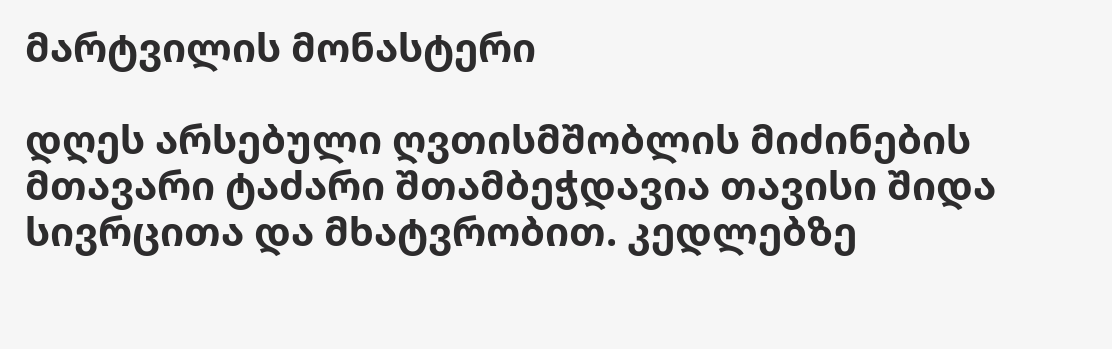მარტვილის მონასტერი

დღეს არსებული ღვთისმშობლის მიძინების მთავარი ტაძარი შთამბეჭდავია თავისი შიდა სივრცითა და მხატვრობით. კედლებზე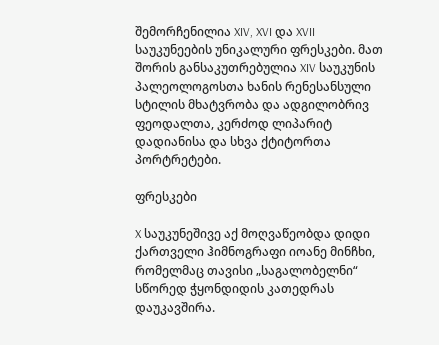შემორჩენილია XIV, XVI და XVII საუკუნეების უნიკალური ფრესკები. მათ შორის განსაკუთრებულია XIV საუკუნის პალეოლოგოსთა ხანის რენესანსული სტილის მხატვრობა და ადგილობრივ ფეოდალთა, კერძოდ ლიპარიტ დადიანისა და სხვა ქტიტორთა პორტრეტები.

ფრესკები

X საუკუნეშივე აქ მოღვაწეობდა დიდი ქართველი ჰიმნოგრაფი იოანე მინჩხი, რომელმაც თავისი „საგალობელნი“ სწორედ ჭყონდიდის კათედრას დაუკავშირა.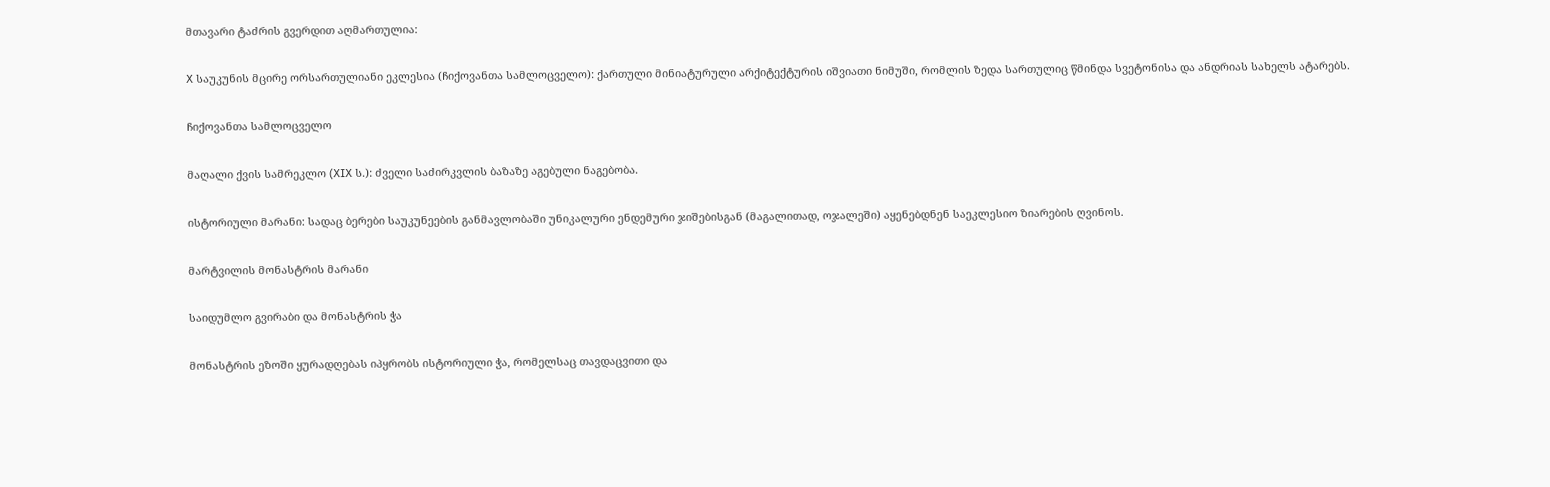მთავარი ტაძრის გვერდით აღმართულია:

X საუკუნის მცირე ორსართულიანი ეკლესია (ჩიქოვანთა სამლოცველო): ქართული მინიატურული არქიტექტურის იშვიათი ნიმუში, რომლის ზედა სართულიც წმინდა სვეტონისა და ანდრიას სახელს ატარებს.

ჩიქოვანთა სამლოცველო

მაღალი ქვის სამრეკლო (XIX ს.): ძველი საძირკვლის ბაზაზე აგებული ნაგებობა.

ისტორიული მარანი: სადაც ბერები საუკუნეების განმავლობაში უნიკალური ენდემური ჯიშებისგან (მაგალითად, ოჯალეში) აყენებდნენ საეკლესიო ზიარების ღვინოს.

მარტვილის მონასტრის მარანი

საიდუმლო გვირაბი და მონასტრის ჭა

მონასტრის ეზოში ყურადღებას იპყრობს ისტორიული ჭა, რომელსაც თავდაცვითი და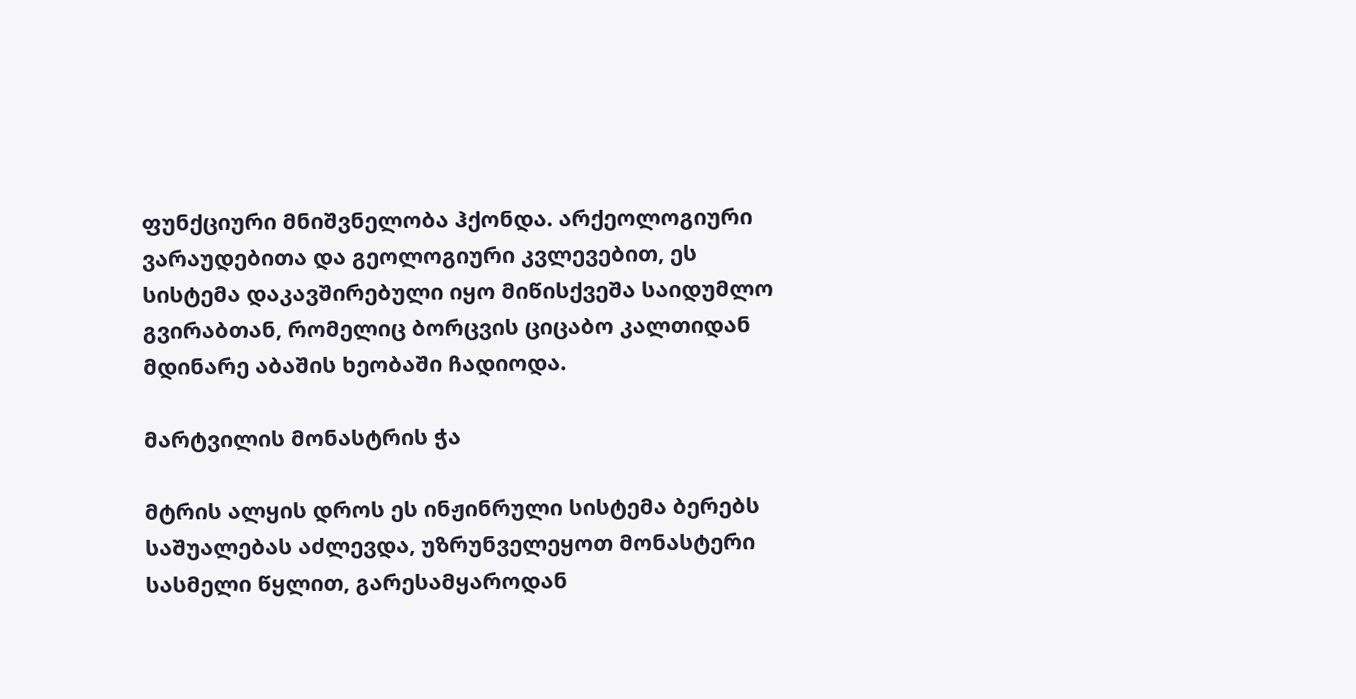ფუნქციური მნიშვნელობა ჰქონდა. არქეოლოგიური ვარაუდებითა და გეოლოგიური კვლევებით, ეს სისტემა დაკავშირებული იყო მიწისქვეშა საიდუმლო გვირაბთან, რომელიც ბორცვის ციცაბო კალთიდან მდინარე აბაშის ხეობაში ჩადიოდა.

მარტვილის მონასტრის ჭა

მტრის ალყის დროს ეს ინჟინრული სისტემა ბერებს საშუალებას აძლევდა, უზრუნველეყოთ მონასტერი სასმელი წყლით, გარესამყაროდან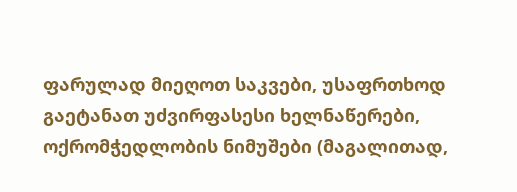ფარულად მიეღოთ საკვები, უსაფრთხოდ გაეტანათ უძვირფასესი ხელნაწერები, ოქრომჭედლობის ნიმუშები (მაგალითად,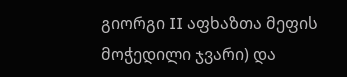გიორგი II აფხაზთა მეფის მოჭედილი ჯვარი) და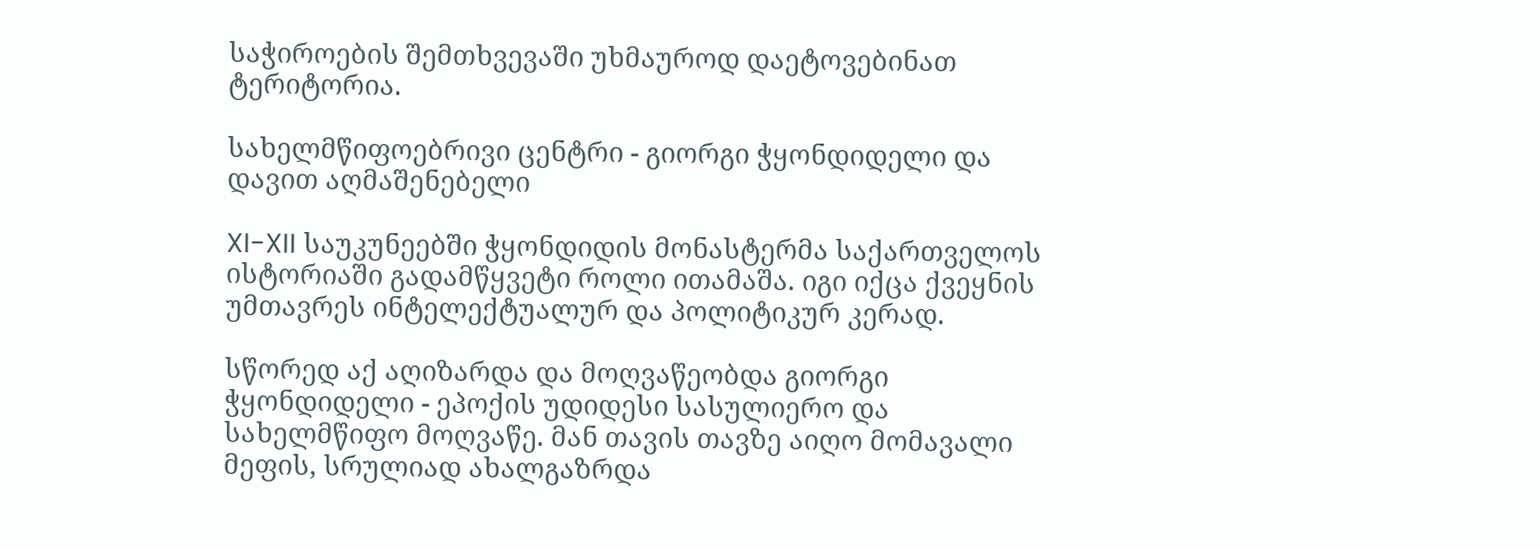საჭიროების შემთხვევაში უხმაუროდ დაეტოვებინათ ტერიტორია.

სახელმწიფოებრივი ცენტრი - გიორგი ჭყონდიდელი და დავით აღმაშენებელი

XI-XII საუკუნეებში ჭყონდიდის მონასტერმა საქართველოს ისტორიაში გადამწყვეტი როლი ითამაშა. იგი იქცა ქვეყნის უმთავრეს ინტელექტუალურ და პოლიტიკურ კერად.

სწორედ აქ აღიზარდა და მოღვაწეობდა გიორგი ჭყონდიდელი - ეპოქის უდიდესი სასულიერო და სახელმწიფო მოღვაწე. მან თავის თავზე აიღო მომავალი მეფის, სრულიად ახალგაზრდა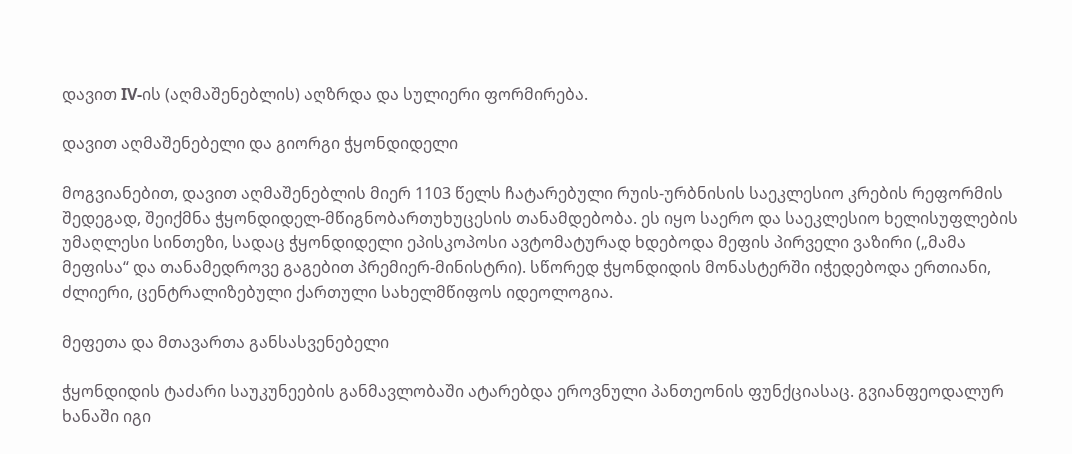დავით IV-ის (აღმაშენებლის) აღზრდა და სულიერი ფორმირება.

დავით აღმაშენებელი და გიორგი ჭყონდიდელი

მოგვიანებით, დავით აღმაშენებლის მიერ 1103 წელს ჩატარებული რუის-ურბნისის საეკლესიო კრების რეფორმის შედეგად, შეიქმნა ჭყონდიდელ-მწიგნობართუხუცესის თანამდებობა. ეს იყო საერო და საეკლესიო ხელისუფლების უმაღლესი სინთეზი, სადაც ჭყონდიდელი ეპისკოპოსი ავტომატურად ხდებოდა მეფის პირველი ვაზირი („მამა მეფისა“ და თანამედროვე გაგებით პრემიერ-მინისტრი). სწორედ ჭყონდიდის მონასტერში იჭედებოდა ერთიანი, ძლიერი, ცენტრალიზებული ქართული სახელმწიფოს იდეოლოგია.

მეფეთა და მთავართა განსასვენებელი

ჭყონდიდის ტაძარი საუკუნეების განმავლობაში ატარებდა ეროვნული პანთეონის ფუნქციასაც. გვიანფეოდალურ ხანაში იგი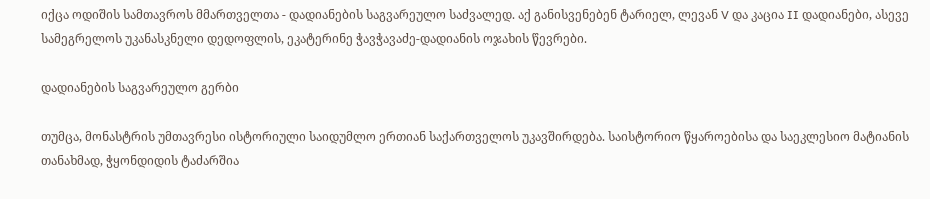იქცა ოდიშის სამთავროს მმართველთა - დადიანების საგვარეულო საძვალედ. აქ განისვენებენ ტარიელ, ლევან V და კაცია II დადიანები, ასევე სამეგრელოს უკანასკნელი დედოფლის, ეკატერინე ჭავჭავაძე-დადიანის ოჯახის წევრები.

დადიანების საგვარეულო გერბი

თუმცა, მონასტრის უმთავრესი ისტორიული საიდუმლო ერთიან საქართველოს უკავშირდება. საისტორიო წყაროებისა და საეკლესიო მატიანის თანახმად, ჭყონდიდის ტაძარშია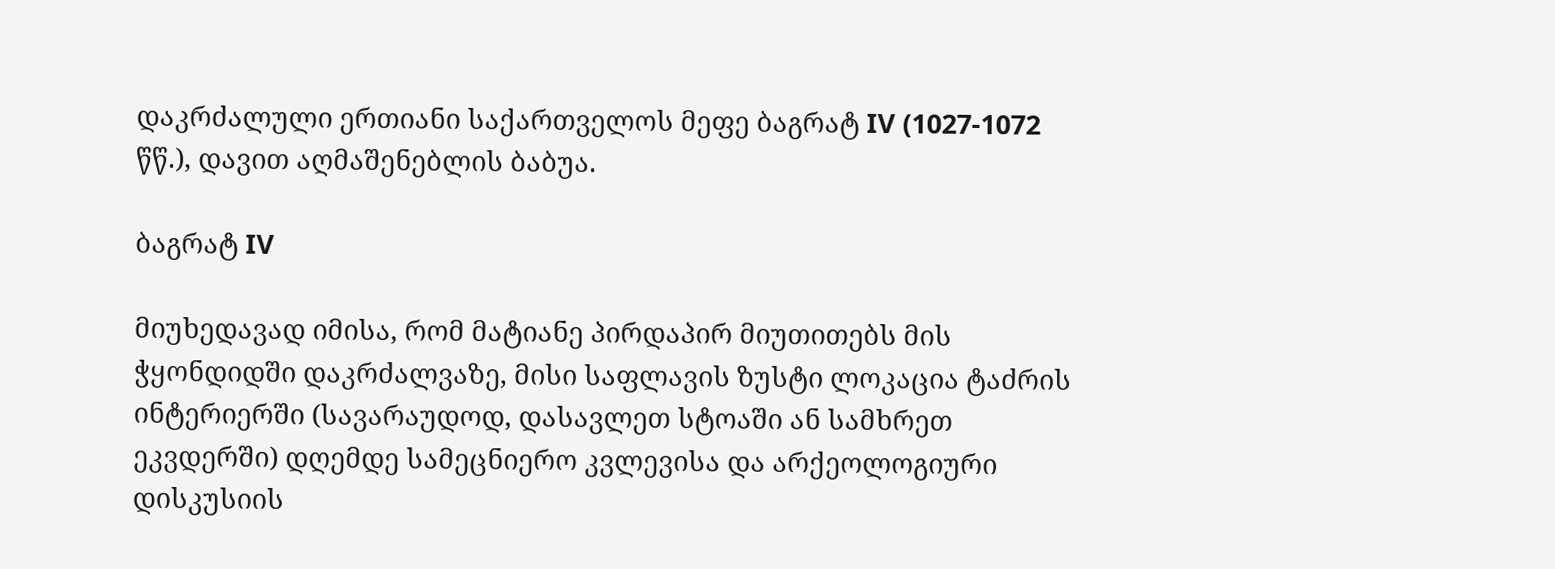დაკრძალული ერთიანი საქართველოს მეფე ბაგრატ IV (1027-1072 წწ.), დავით აღმაშენებლის ბაბუა.

ბაგრატ IV

მიუხედავად იმისა, რომ მატიანე პირდაპირ მიუთითებს მის ჭყონდიდში დაკრძალვაზე, მისი საფლავის ზუსტი ლოკაცია ტაძრის ინტერიერში (სავარაუდოდ, დასავლეთ სტოაში ან სამხრეთ ეკვდერში) დღემდე სამეცნიერო კვლევისა და არქეოლოგიური დისკუსიის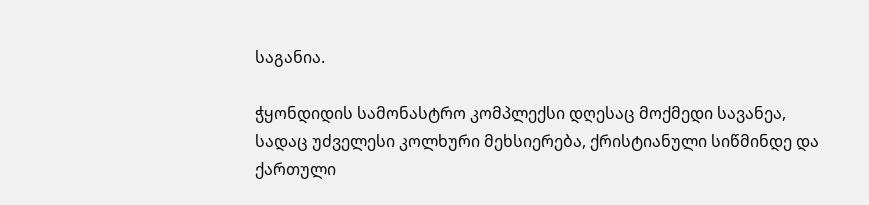საგანია.

ჭყონდიდის სამონასტრო კომპლექსი დღესაც მოქმედი სავანეა, სადაც უძველესი კოლხური მეხსიერება, ქრისტიანული სიწმინდე და ქართული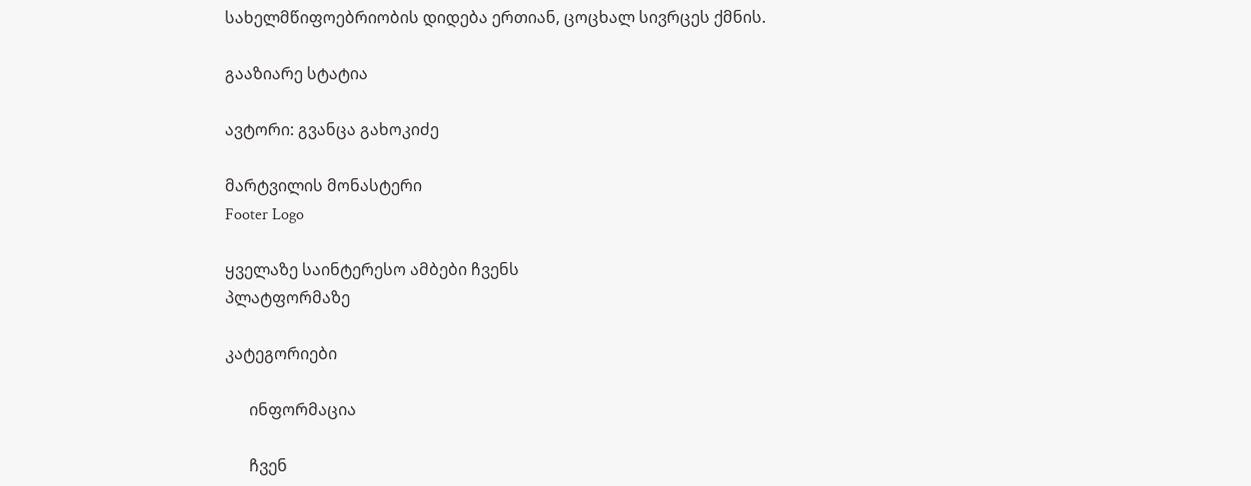სახელმწიფოებრიობის დიდება ერთიან, ცოცხალ სივრცეს ქმნის.

გააზიარე სტატია

ავტორი: გვანცა გახოკიძე

მარტვილის მონასტერი
Footer Logo

ყველაზე საინტერესო ამბები ჩვენს
პლატფორმაზე

კატეგორიები

      ინფორმაცია

      ჩვენ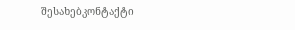შესახებკონტაქტი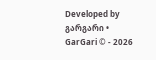Developed by გარგარი • GarGari © - 2026